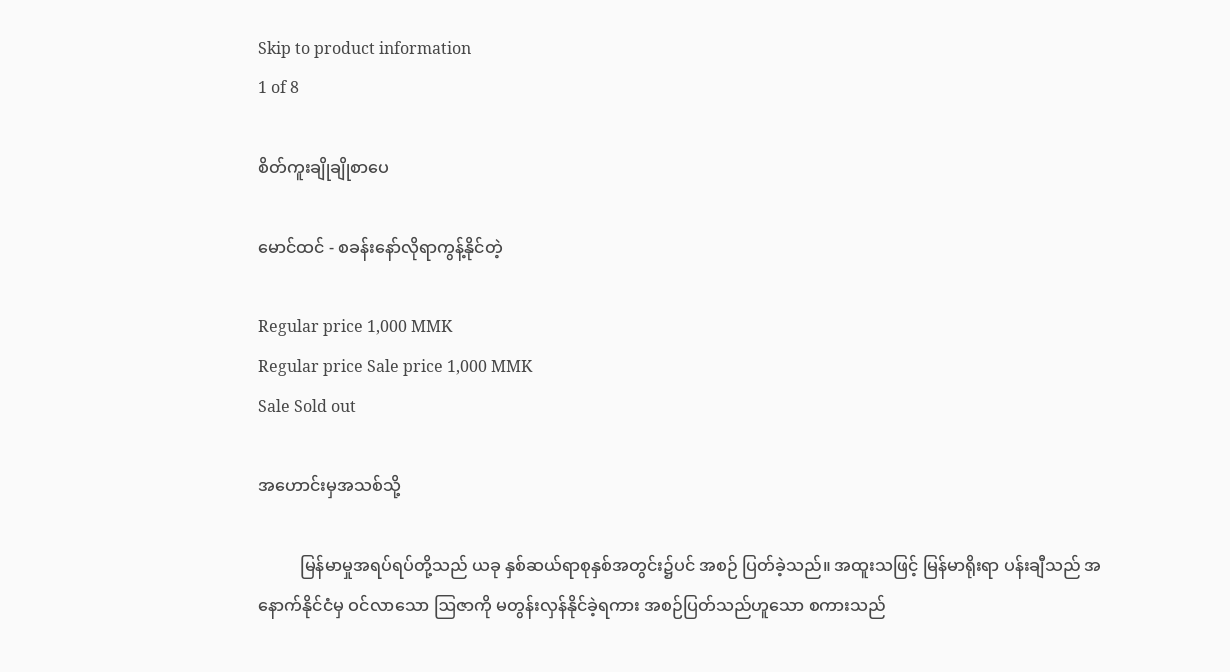Skip to product information
1 of 8

စိတ်ကူးချိုချိုစာပေ

မောင်ထင် - စခန်းနော်လိုရာကွန့်နိုင်တဲ့

Regular price 1,000 MMK
Regular price Sale price 1,000 MMK
Sale Sold out

အဟောင်းမှအသစ်သို့

          မြန်မာမှုအရပ်ရပ်တို့သည် ယခု နှစ်ဆယ်ရာစုနှစ်အတွင်း၌ပင် အစဉ် ပြတ်ခဲ့သည်။ အထူးသဖြင့် မြန်မာရိုးရာ ပန်းချီသည် အနောက်နိုင်ငံမှ ဝင်လာသော ဩဇာကို မတွန်းလှန်နိုင်ခဲ့ရကား အစဉ်ပြတ်သည်ဟူသော စကားသည်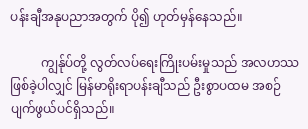ပန်းချီအနုပညာအတွက် ပို၍ ဟုတ်မှန်နေသည်။

          ကျွန်ုပ်တို့ လွတ်လပ်ရေးကြိုးပမ်းမှုသည် အလဟဿဖြစ်ခဲ့ပါလျှင် မြန်မာရိုးရာပန်းချီသည် ဦးစွာပထမ အစဉ်ပျက်ဖွယ်ပင်ရှိသည်။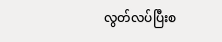လွတ်လပ်ပြီးစ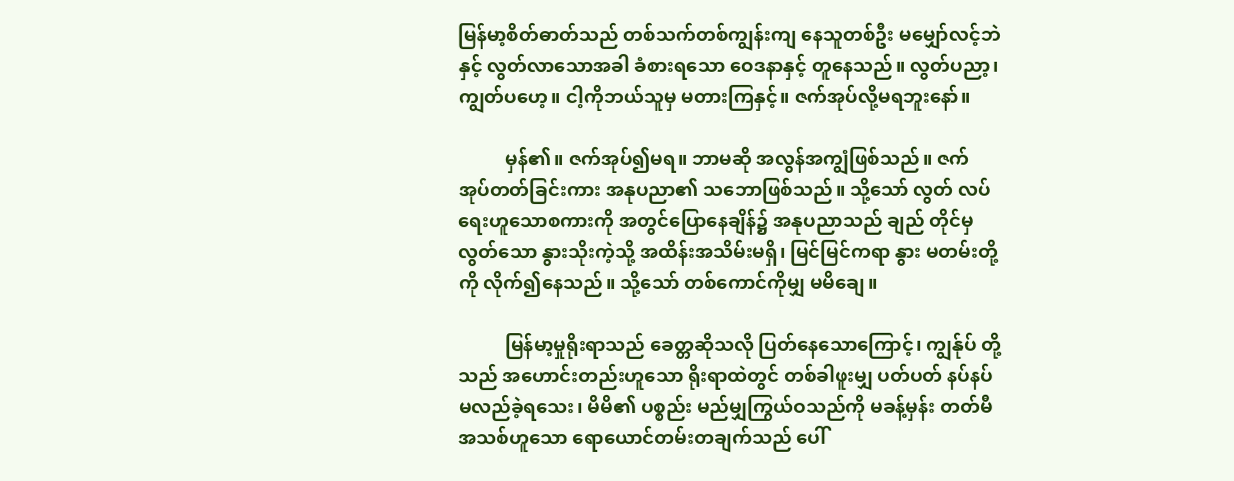မြန်မာ့စိတ်ဓာတ်သည် တစ်သက်တစ်ကျွန်းကျ နေသူတစ်ဦး မမျှော်လင့်ဘဲနှင့် လွတ်လာသောအခါ ခံစားရသော ဝေဒနာနှင့် တူနေသည်။ လွတ်ပညာ့၊ ကျွတ်ပဟေ့။ ငါ့ကိုဘယ်သူမှ မတားကြနှင့်။ ဇက်အုပ်လို့မရဘူးနော်။

          မှန်၏။ ဇက်အုပ်၍မရ။ ဘာမဆို အလွန်အကျွံဖြစ်သည်။ ဇက် အုပ်တတ်ခြင်းကား အနုပညာ၏ သဘောဖြစ်သည်။ သို့သော် လွတ် လပ်ရေးဟူသောစကားကို အတွင်ပြောနေချိန်၌ အနုပညာသည် ချည် တိုင်မှလွတ်သော နွားသိုးကဲ့သို့ အထိန်းအသိမ်းမရှိ၊ မြင်မြင်ကရာ နွား မတမ်းတို့ကို လိုက်၍နေသည်။ သို့သော် တစ်ကောင်ကိုမျှ မမိချေ။

          မြန်မာ့မှုရိုးရာသည် ခေတ္တဆိုသလို ပြတ်နေသောကြောင့်၊ ကျွန်ုပ် တို့သည် အဟောင်းတည်းဟူသော ရိုးရာထဲတွင် တစ်ခါဖူးမျှ ပတ်ပတ် နပ်နပ်မလည်ခဲ့ရသေး၊ မိမိ၏ ပစ္စည်း မည်မျှကြွယ်ဝသည်ကို မခန့်မှန်း တတ်မီ အသစ်ဟူသော ရောယောင်တမ်းတချက်သည် ပေါ်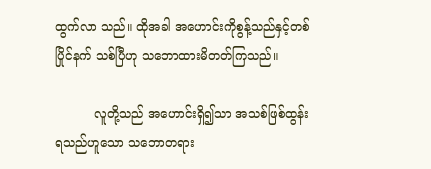ထွက်လာ သည်။ ထိုအခါ အဟောင်းကိုစွန့်သည်နှင့်တစ်ပြိုင်နက် သစ်ပြီဟု သဘောထားမိတတ်ကြသည်။

          လူတို့သည် အဟောင်းရှိ၍သာ အသစ်ဖြစ်ထွန်းရသည်ဟူသော သဘောတရား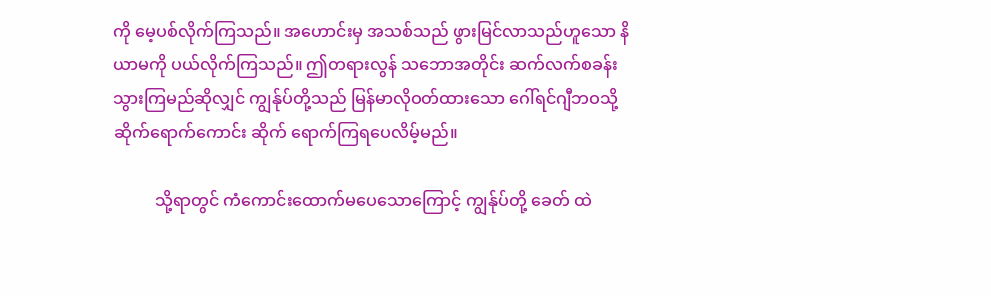ကို မေ့ပစ်လိုက်ကြသည်။ အဟောင်းမှ အသစ်သည် ဖွားမြင်လာသည်ဟူသော နိယာမကို ပယ်လိုက်ကြသည်။ ဤတရားလွန် သဘောအတိုင်း ဆက်လက်စခန်းသွားကြမည်ဆိုလျှင် ကျွန်ုပ်တို့သည် မြန်မာလိုဝတ်ထားသော ဂေါ်ရင်ဂျီဘဝသို့ ဆိုက်ရောက်ကောင်း ဆိုက် ရောက်ကြရပေလိမ့်မည်။

          သို့ရာတွင် ကံကောင်းထောက်မပေသောကြောင့် ကျွန်ုပ်တို့ ခေတ် ထဲ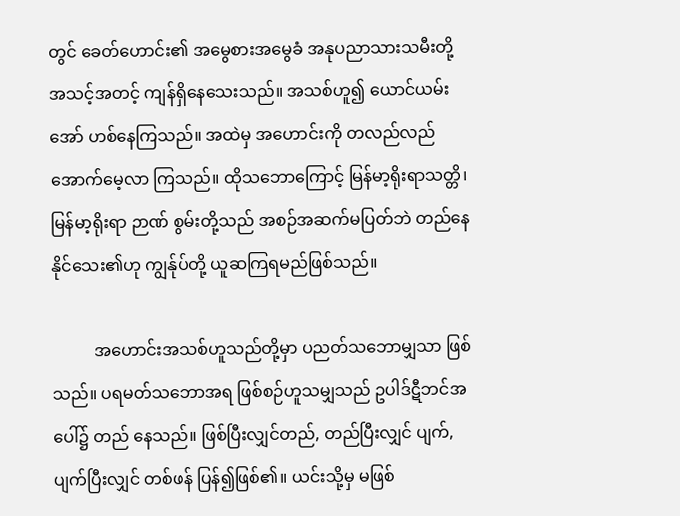တွင် ခေတ်ဟောင်း၏ အမွေစားအမွေခံ အနုပညာသားသမီးတို့ အသင့်အတင့် ကျန်ရှိနေသေးသည်။ အသစ်ဟူ၍ ယောင်ယမ်း အော် ဟစ်နေကြသည်။ အထဲမှ အဟောင်းကို တလည်လည်အောက်မေ့လာ ကြသည်။ ထိုသဘောကြောင့် မြန်မာ့ရိုးရာသတ္တိ၊ မြန်မာ့ရိုးရာ ဉာဏ် စွမ်းတို့သည် အစဉ်အဆက်မပြတ်ဘဲ တည်နေနိုင်သေး၏ဟု ကျွန်ုပ်တို့ ယူဆကြရမည်ဖြစ်သည်။

          အဟောင်းအသစ်ဟူသည်တို့မှာ ပညတ်သဘောမျှသာ ဖြစ်သည်။ ပရမတ်သဘောအရ ဖြစ်စဉ်ဟူသမျှသည် ဥပါဒ်ဋီဘင်အပေါ်၌ တည် နေသည်။ ဖြစ်ပြီးလျှင်တည်, တည်ပြီးလျှင် ပျက်, ပျက်ပြီးလျှင် တစ်ဖန် ပြန်၍ဖြစ်၏။ ယင်းသို့မှ မဖြစ်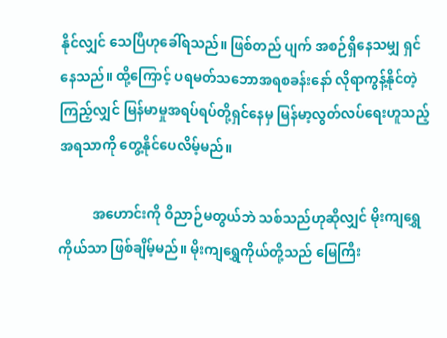နိုင်လျှင် သေပြီဟုခေါ်ရသည်။ ဖြစ်တည် ပျက် အစဉ်ရှိနေသမျှ ရှင်နေသည်။ ထို့ကြောင့် ပရမတ်သဘောအရစခန်းနော် လိုရာကွန့်နိုင်တဲ့ ကြည့်လျှင် မြန်မာမှုအရပ်ရပ်တို့ရှင်နေမှ မြန်မာ့လွတ်လပ်ရေးဟူသည့် အရသာကို တွေ့နိုင်ပေလိမ့်မည်။

          အဟောင်းကို ဝိညာဉ်မတွယ်ဘဲ သစ်သည်ဟုဆိုလျှင် မိုးကျရွှေ ကိုယ်သာ ဖြစ်ချိမ့်မည်။ မိုးကျရွှေကိုယ်တို့သည် မြေကြီး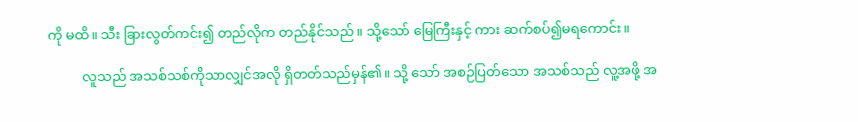ကို မထိ။ သီး ခြားလွတ်ကင်း၍ တည်လိုက တည်နိုင်သည်။ သို့သော် မြေကြီးနှင့် ကား ဆက်စပ်၍မရကောင်း။

          လူသည် အသစ်သစ်ကိုသာလျှင်အလို ရှိတတ်သည်မှန်၏။ သို့ သော် အစဉ်ပြတ်သော အသစ်သည် လူ့အဖို့ အ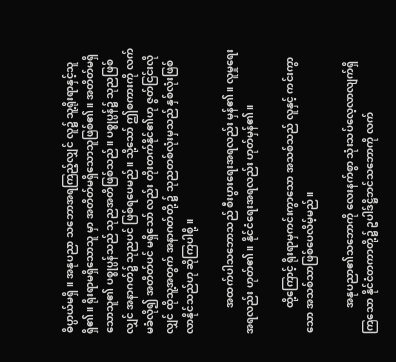ဓိပ္ပာယ်မရှိ။ အနုပညာ သဘောအရကြည့်လျှင် လူ၌ သူ့ရိုးရာနှင့်သူ ရှိ၏။ ရိုးရာမရှိသောသူ မှာ အတိတ်မရှိသောသူဖြစ်၏။ အတိတ်မရှိသောသူ၏ ပစ္စုပ္ပန်သည် သုညအတိဖြစ်သည်။ ပစ္စုပ္ပန်၌ သုညဖြစ်လျှင် အနာဂတ်၌ သုညပင် ဖြစ်ရပေမည်။ သို့သော် ဤစကားကို လက်မခံလို၍ အတိတ်ပင် မရှိသော် လည်း တိုးတက်နိုင်၏ဟု ဇွတ်ငြင်းလိုလျှင် ထိုသူ့အတွက် အနာဂတ်တို့ ၌ သုညတစ်လုံးမှသည် နှစ်လုံးဖြစ်လာနိုင်သည်ဟု ဆိုကြပါစို့။

          အထက်ပါသဘောသည် စီးပွားရေးအရလည်း မှန်၏။ လူမှုရေး အရလည်း ဟုတ်၏ ။ နိုင်ငံရေးအရလည်း ဟုတ်မှန်၏။

          ထို့ကြောင့် ရိုးရာမှကင်းကွာသော အသစ်သည် လူနှင့် ကင်းကွာ သော အသစ်သာဖြစ်ပေလိမ့်မည်။

          အနုပညာ၏သဘောကို လေးနက်စွာ သုံးသပ်လေ့လာလျက်ရှိ ကြသော နိုင်ငံတကာတို့၌ ဥပါဒ်ဋ္ဌိဘင်သဘောကို လက်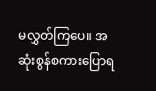မလွှတ်ကြပေ။ အဆုံးစွန်စကားပြောရ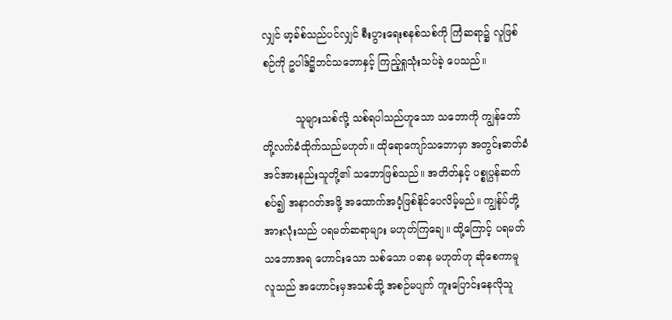လျှင် မာ့ခ်စ်သည်ပင်လျှင် စီးပွားရေးစနစ်သစ်ကို ကြံဆရာ၌ လူဖြစ်စဉ်ကို ဥပါဒ်ဋ္ဌိဘင်သဘောနှင့် ကြည့်ရှုသုံးသပ်ခဲ့ ပေသည်။

          သူများသစ်လို့ သစ်ရပါသည်ဟူသော သဘောကို ကျွန်တော်တို့လက်ခံထိုက်သည်မဟုတ်။ ထိုရောကျော်သဘောမှာ အတွင်းဓာတ်ခံ အင်အားနည်းသူတို့၏ သဘောဖြစ်သည်။ အတိတ်နှင့် ပစ္စုပ္ပန်ဆက် စပ်၍ အနာဂတ်အဖို့ အထောက်အပံ့ဖြစ်နိုင်ပေလိမ့်မည်။ ကျွန်ုပ်တို့ အားလုံးသည် ပရမတ်ဆရာများ မဟုတ်ကြချေ။ ထို့ကြောင့် ပရမတ် သဘောအရ ဟောင်းသော သစ်သော ပဓာန မဟုတ်ဟု ဆိုစေကာမူ လူသည် အဟောင်းမှအသစ်သို့ အစဉ်မပျက် ကူးပြောင်းနေလိုသူ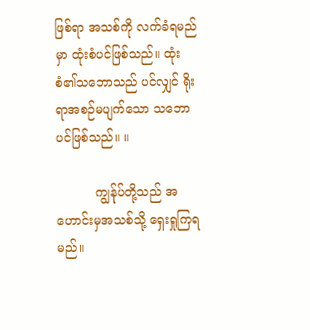ဖြစ်ရာ အသစ်ကို လက်ခံရမည်မှာ ထုံးစံပင်ဖြစ်သည်။ ထုံးစံ၏သဘောသည် ပင်လျှင် ရိုးရာအစဉ်မပျက်သော သဘောပင်ဖြစ်သည်။ ။

          ကျွန်ုပ်တို့သည် အဟောင်းမှအသစ်သို့ ရှေးရှုကြရမည်။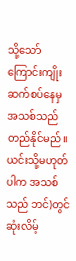သို့သော် ကြောင်းကျိုးဆက်စပ်နေမှ အသစ်သည် တည်နိုင်မည်။ ယင်းသို့မဟုတ် ပါက အသစ်သည် ဘင်)တွင် ဆုံးလိမ့်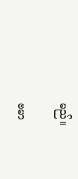မည်။

ဗမာ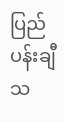ပြည်ပန်းချီသ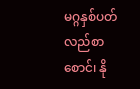မဂ္ဂနှစ်ပတ်လည်စာစောင်၊ နို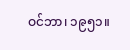ဝင်ဘာ၊ ၁၉၅၁။